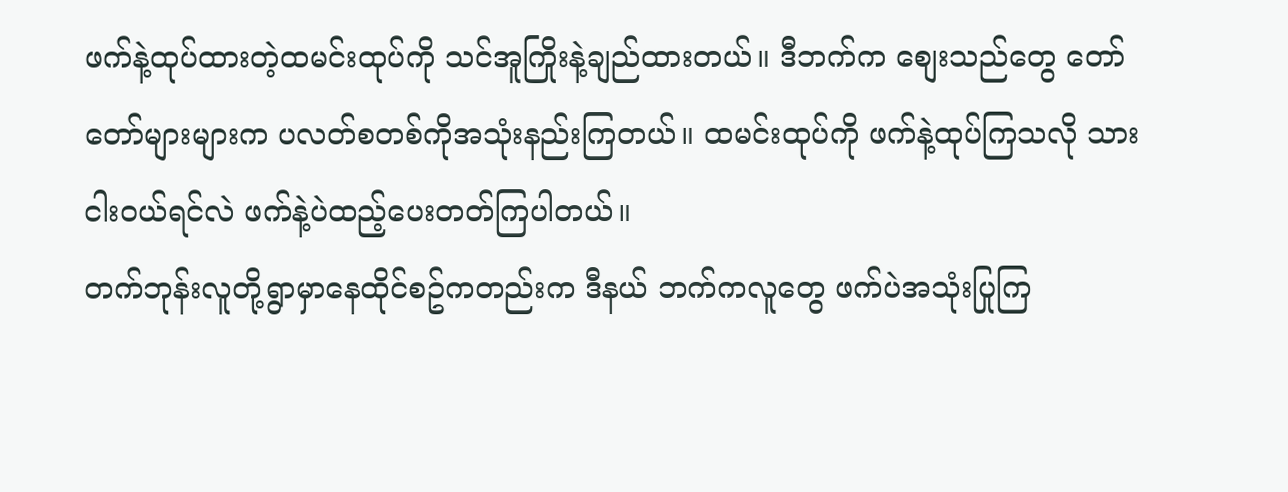ဖက်နဲ့ထုပ်ထားတဲ့ထမင်းထုပ်ကို သင်အူကြိုးနဲ့ချည်ထားတယ်။ ဒီဘက်က စျေးသည်တွေ တော်တော်များများက ပလတ်စတစ်ကိုအသုံးနည်းကြတယ်။ ထမင်းထုပ်ကို ဖက်နဲ့ထုပ်ကြသလို သားငါးဝယ်ရင်လဲ ဖက်နဲ့ပဲထည့်ပေးတတ်ကြပါတယ်။
တက်ဘုန်းလူတို့ရွာမှာနေထိုင်စဥ်ကတည်းက ဒီနယ် ဘက်ကလူတွေ ဖက်ပဲအသုံးပြုကြ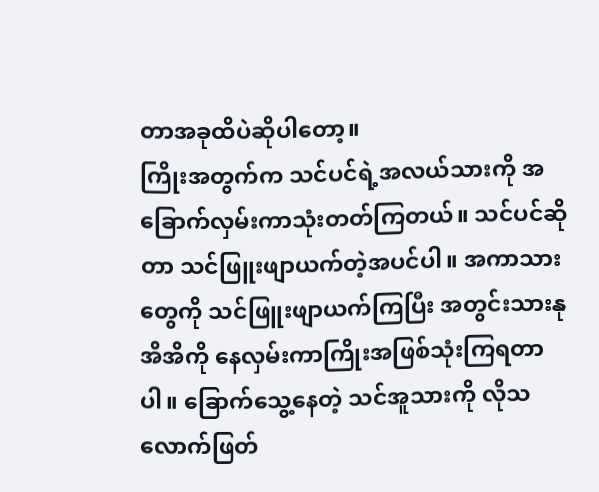တာအခုထိပဲဆိုပါတော့။
ကြိုးအတွက်က သင်ပင်ရဲ့အလယ်သားကို အခြောက်လှမ်းကာသုံးတတ်ကြတယ်။ သင်ပင်ဆိုတာ သင်ဖြူးဖျာယက်တဲ့အပင်ပါ။ အကာသားတွေကို သင်ဖြူးဖျာယက်ကြပြီး အတွင်းသားနုအိအိကို နေလှမ်းကာကြိုးအဖြစ်သုံးကြရတာပါ။ ခြောက်သွေ့နေတဲ့ သင်အူသားကို လိုသလောက်ဖြတ်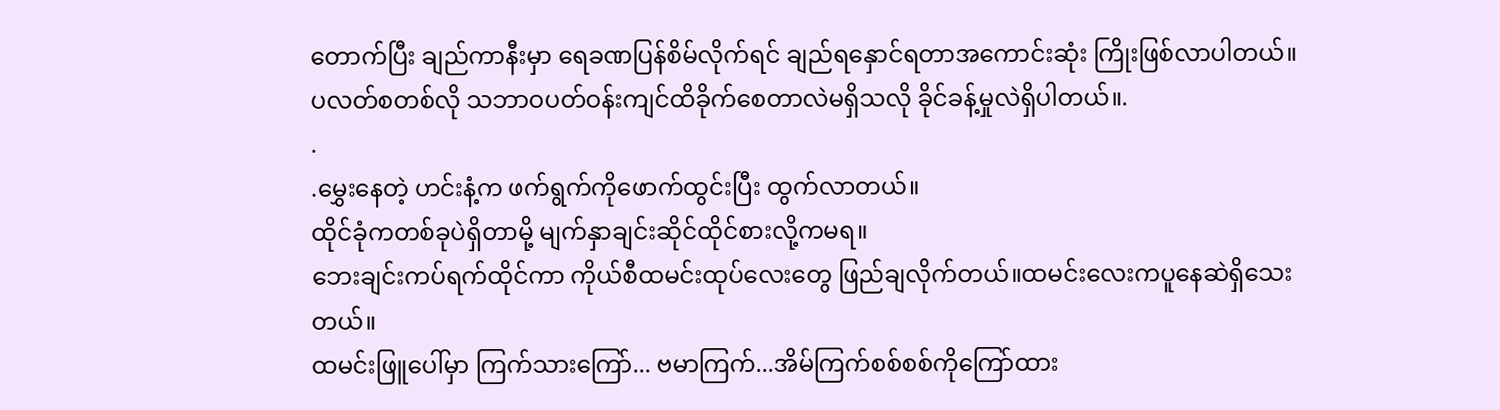တောက်ပြီး ချည်ကာနီးမှာ ရေခဏပြန်စိမ်လိုက်ရင် ချည်ရနှောင်ရတာအကောင်းဆုံး ကြိုးဖြစ်လာပါတယ်။
ပလတ်စတစ်လို သဘာဝပတ်ဝန်းကျင်ထိခိုက်စေတာလဲမရှိသလို ခိုင်ခန့်မှုလဲရှိပါတယ်။.
.
.မွှေးနေတဲ့ ဟင်းနံ့က ဖက်ရွက်ကိုဖောက်ထွင်းပြီး ထွက်လာတယ်။
ထိုင်ခုံကတစ်ခုပဲရှိတာမို့ မျက်နှာချင်းဆိုင်ထိုင်စားလို့ကမရ။
ဘေးချင်းကပ်ရက်ထိုင်ကာ ကိုယ်စီထမင်းထုပ်လေးတွေ ဖြည်ချလိုက်တယ်။ထမင်းလေးကပူနေဆဲရှိသေးတယ်။
ထမင်းဖြူပေါ်မှာ ကြက်သားကြော်... ဗမာကြက်...အိမ်ကြက်စစ်စစ်ကိုကြော်ထား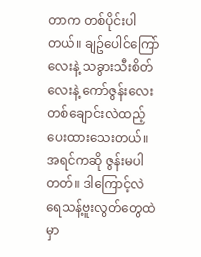တာက တစ်ပိုင်းပါတယ်။ ချဥ်ပေါင်ကြော်လေးနဲ့ သခွားသီးစိတ်လေးနဲ့ ကော်ဇွန်းလေးတစ်ချောင်းလဲထည့်ပေးထားသေးတယ်။
အရင်ကဆို ဇွန်းမပါတတ်။ ဒါကြောင့်လဲ ရေသန့်ဗူးလွတ်တွေထဲမှာ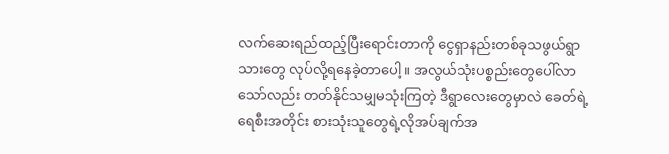လက်ဆေးရည်ထည့်ပြီးရောင်းတာကို ငွေရှာနည်းတစ်ခုသဖွယ်ရွာသားတွေ လုပ်လို့ရနေခဲ့တာပေါ့။ အလွယ်သုံးပစ္စည်းတွေပေါ်လာသော်လည်း တတ်နိုင်သမျှမသုံးကြတဲ့ ဒီရွာလေးတွေမှာလဲ ခေတ်ရဲ့ရေစီးအတိုင်း စားသုံးသူတွေရဲ့လိုအပ်ချက်အ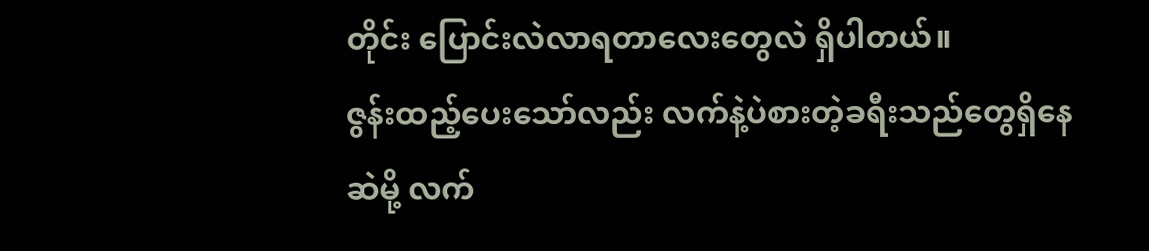တိုင်း ပြောင်းလဲလာရတာလေးတွေလဲ ရှိပါတယ်။
ဇွန်းထည့်ပေးသော်လည်း လက်နဲ့ပဲစားတဲ့ခရီးသည်တွေရှိနေဆဲမို့ လက်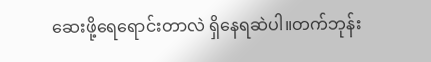ဆေးဖို့ရေရောင်းတာလဲ ရှိနေရဆဲပါ။တက်ဘုန်း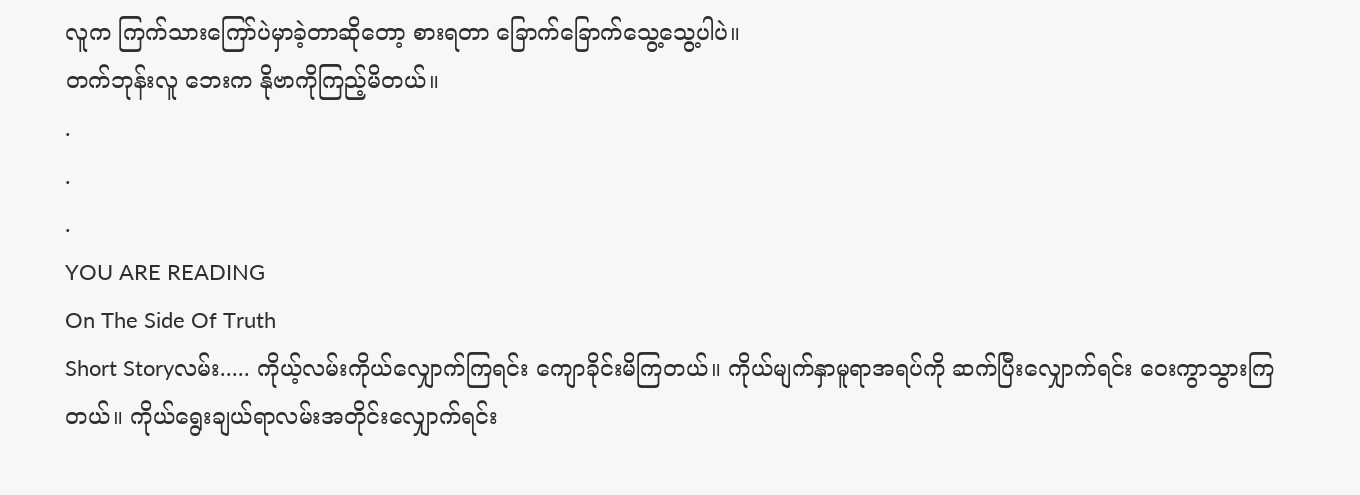လူက ကြက်သားကြော်ပဲမှာခဲ့တာဆိုတော့ စားရတာ ခြောက်ခြောက်သွေ့သွေ့ပါပဲ။
တက်ဘုန်းလူ ဘေးက နိုဗာကိုကြည့်မိတယ်။
.
.
.
YOU ARE READING
On The Side Of Truth
Short Storyလမ်း..... ကိုယ့်လမ်းကိုယ်လျှောက်ကြရင်း ကျောခိုင်းမိကြတယ်။ ကိုယ်မျက်နှာမူရာအရပ်ကို ဆက်ပြီးလျှောက်ရင်း ဝေးကွာသွားကြတယ်။ ကိုယ်ရွေးချယ်ရာလမ်းအတိုင်းလျှောက်ရင်း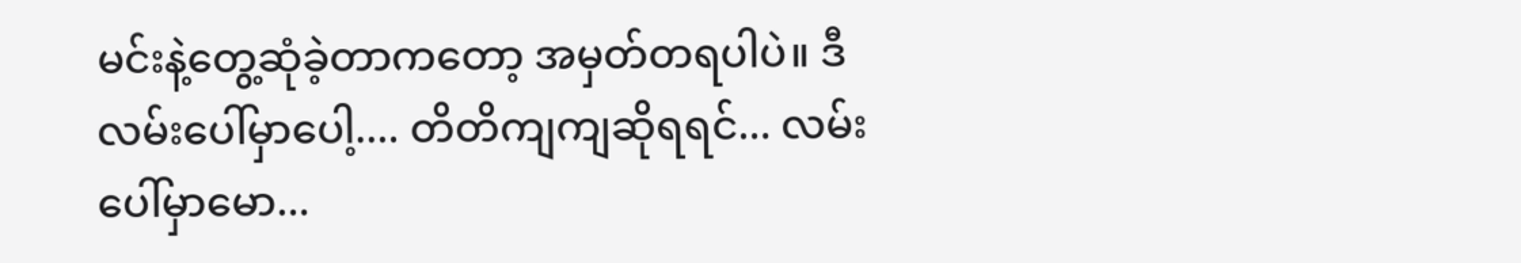မင်းနဲ့တွေ့ဆုံခဲ့တာကတော့ အမှတ်တရပါပဲ။ ဒီလမ်းပေါ်မှာပေါ့.... တိတိကျကျဆိုရရင်... လမ်းပေါ်မှာမော...